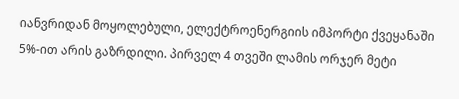იანვრიდან მოყოლებული, ელექტროენერგიის იმპორტი ქვეყანაში 5%-ით არის გაზრდილი. პირველ 4 თვეში ლამის ორჯერ მეტი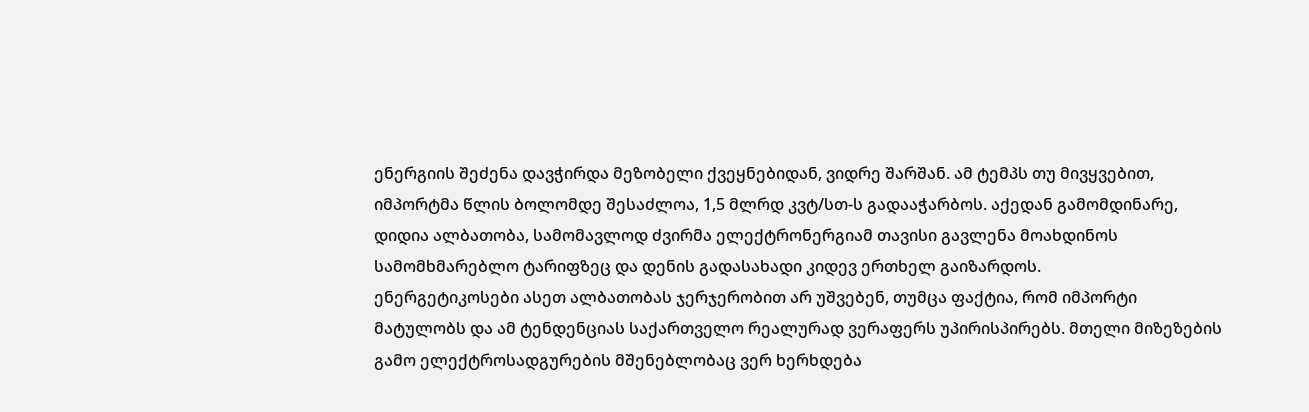ენერგიის შეძენა დავჭირდა მეზობელი ქვეყნებიდან, ვიდრე შარშან. ამ ტემპს თუ მივყვებით, იმპორტმა წლის ბოლომდე შესაძლოა, 1,5 მლრდ კვტ/სთ-ს გადააჭარბოს. აქედან გამომდინარე, დიდია ალბათობა, სამომავლოდ ძვირმა ელექტრონერგიამ თავისი გავლენა მოახდინოს სამომხმარებლო ტარიფზეც და დენის გადასახადი კიდევ ერთხელ გაიზარდოს.
ენერგეტიკოსები ასეთ ალბათობას ჯერჯერობით არ უშვებენ, თუმცა ფაქტია, რომ იმპორტი მატულობს და ამ ტენდენციას საქართველო რეალურად ვერაფერს უპირისპირებს. მთელი მიზეზების გამო ელექტროსადგურების მშენებლობაც ვერ ხერხდება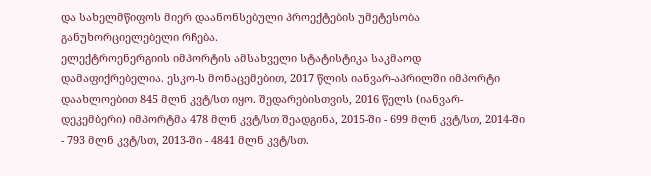და სახელმწიფოს მიერ დაანონსებული პროექტების უმეტესობა განუხორციელებელი რჩება.
ელექტროენერგიის იმპორტის ამსახველი სტატისტიკა საკმაოდ დამაფიქრებელია. ესკო-ს მონაცემებით, 2017 წლის იანვარ-აპრილში იმპორტი დაახლოებით 845 მლნ კვტ/სთ იყო. შედარებისთვის, 2016 წელს (იანვარ-დეკემბერი) იმპორტმა 478 მლნ კვტ/სთ შეადგინა, 2015-ში - 699 მლნ კვტ/სთ, 2014-ში - 793 მლნ კვტ/სთ, 2013-ში - 4841 მლნ კვტ/სთ.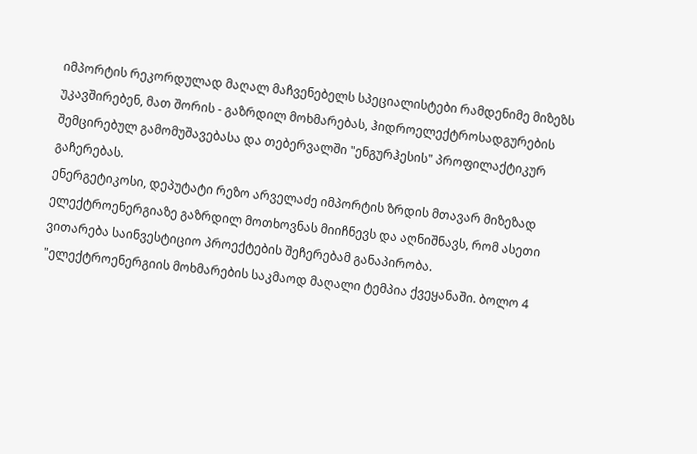იმპორტის რეკორდულად მაღალ მაჩვენებელს სპეციალისტები რამდენიმე მიზეზს უკავშირებენ, მათ შორის - გაზრდილ მოხმარებას, ჰიდროელექტროსადგურების შემცირებულ გამომუშავებასა და თებერვალში "ენგურჰესის" პროფილაქტიკურ გაჩერებას.
ენერგეტიკოსი, დეპუტატი რეზო არველაძე იმპორტის ზრდის მთავარ მიზეზად ელექტროენერგიაზე გაზრდილ მოთხოვნას მიიჩნევს და აღნიშნავს, რომ ასეთი ვითარება საინვესტიციო პროექტების შეჩერებამ განაპირობა.
"ელექტროენერგიის მოხმარების საკმაოდ მაღალი ტემპია ქვეყანაში. ბოლო 4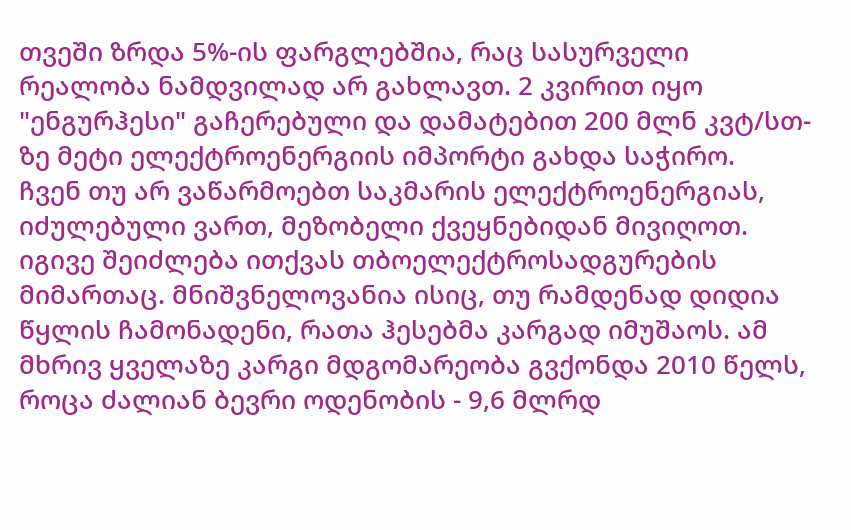თვეში ზრდა 5%-ის ფარგლებშია, რაც სასურველი რეალობა ნამდვილად არ გახლავთ. 2 კვირით იყო "ენგურჰესი" გაჩერებული და დამატებით 200 მლნ კვტ/სთ-ზე მეტი ელექტროენერგიის იმპორტი გახდა საჭირო.
ჩვენ თუ არ ვაწარმოებთ საკმარის ელექტროენერგიას, იძულებული ვართ, მეზობელი ქვეყნებიდან მივიღოთ. იგივე შეიძლება ითქვას თბოელექტროსადგურების მიმართაც. მნიშვნელოვანია ისიც, თუ რამდენად დიდია წყლის ჩამონადენი, რათა ჰესებმა კარგად იმუშაოს. ამ მხრივ ყველაზე კარგი მდგომარეობა გვქონდა 2010 წელს, როცა ძალიან ბევრი ოდენობის - 9,6 მლრდ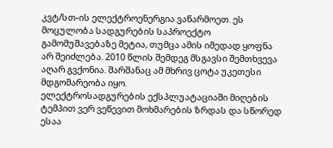კვტ/სთ-ის ელექტროენერგია ვაწარმოეთ. ეს მოცულობა სადგურების საპროექტო გამომუშავებაზე მეტია, თუმცა ამის იმედად ყოფნა არ შეიძლება. 2010 წლის შემდეგ მსგავსი შემთხვევა აღარ გვქონია. შარშანაც ამ მხრივ ცოტა უკეთესი მდგომარეობა იყო.
ელექტროსადგურების ექსპლუატაციაში მიღების ტემპით ვერ ვეწევით მოხმარების ზრდას და სწორედ ესაა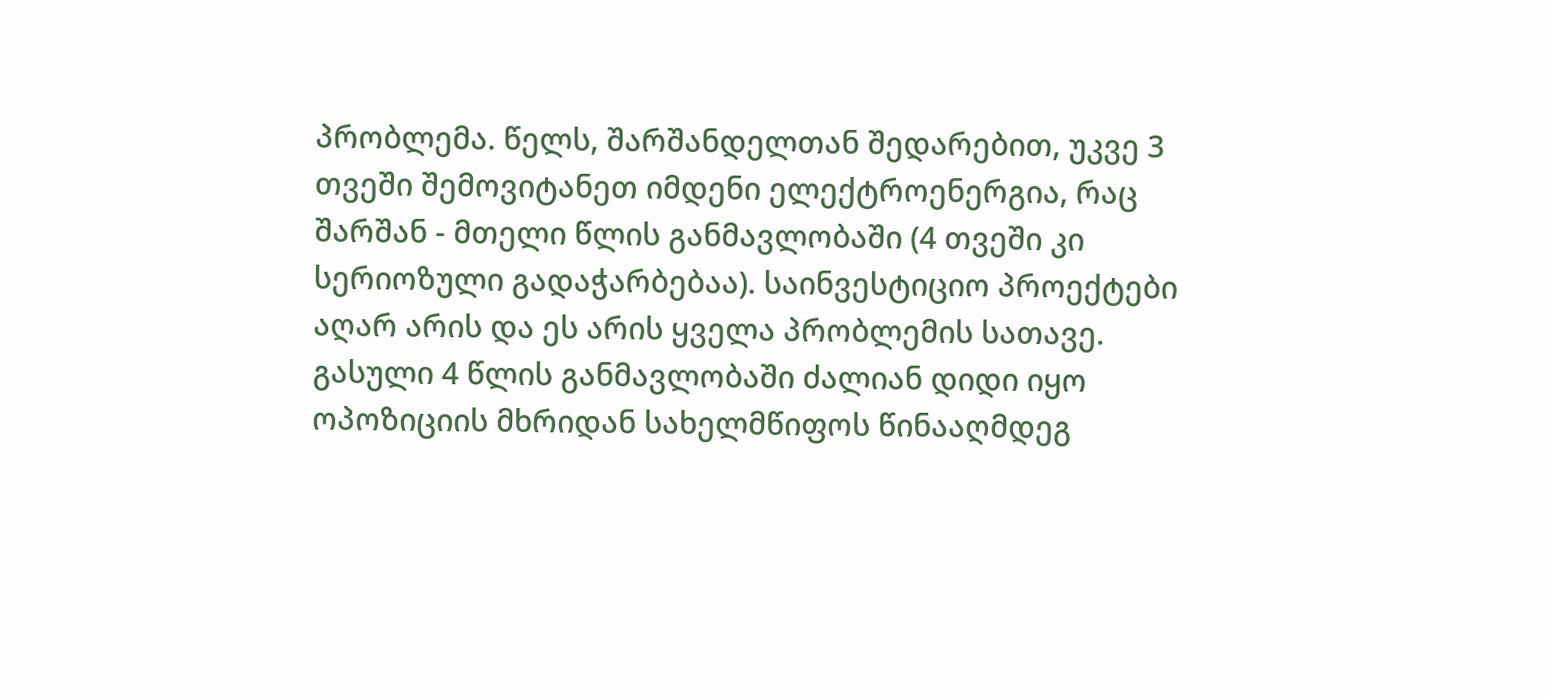პრობლემა. წელს, შარშანდელთან შედარებით, უკვე 3 თვეში შემოვიტანეთ იმდენი ელექტროენერგია, რაც შარშან - მთელი წლის განმავლობაში (4 თვეში კი სერიოზული გადაჭარბებაა). საინვესტიციო პროექტები აღარ არის და ეს არის ყველა პრობლემის სათავე.
გასული 4 წლის განმავლობაში ძალიან დიდი იყო ოპოზიციის მხრიდან სახელმწიფოს წინააღმდეგ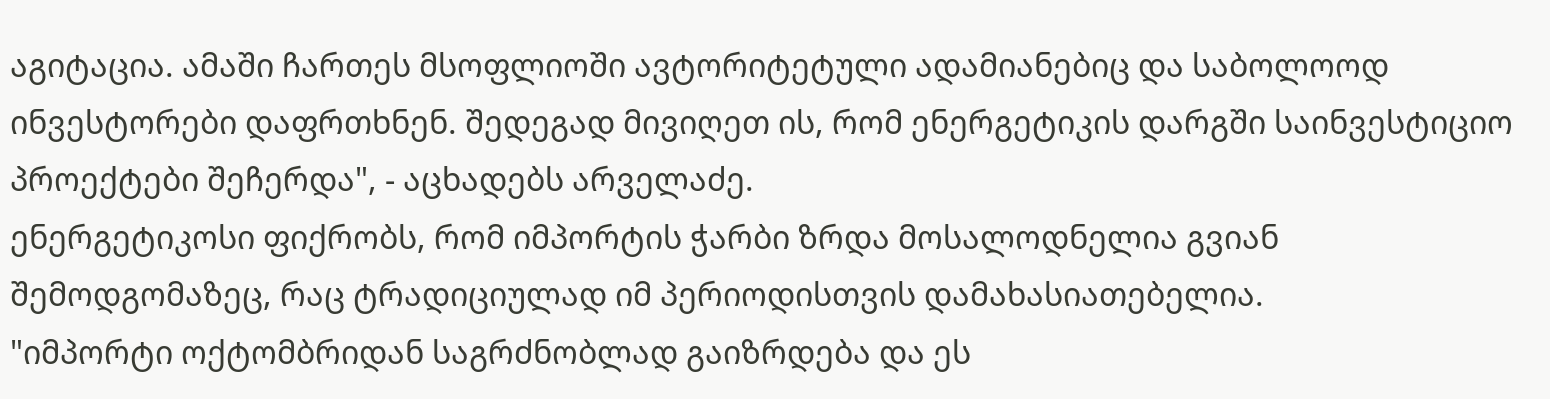აგიტაცია. ამაში ჩართეს მსოფლიოში ავტორიტეტული ადამიანებიც და საბოლოოდ ინვესტორები დაფრთხნენ. შედეგად მივიღეთ ის, რომ ენერგეტიკის დარგში საინვესტიციო პროექტები შეჩერდა", - აცხადებს არველაძე.
ენერგეტიკოსი ფიქრობს, რომ იმპორტის ჭარბი ზრდა მოსალოდნელია გვიან შემოდგომაზეც, რაც ტრადიციულად იმ პერიოდისთვის დამახასიათებელია.
"იმპორტი ოქტომბრიდან საგრძნობლად გაიზრდება და ეს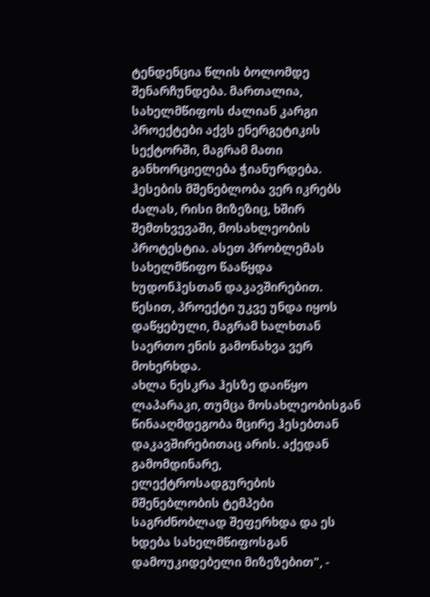ტენდენცია წლის ბოლომდე შენარჩუნდება. მართალია, სახელმწიფოს ძალიან კარგი პროექტები აქვს ენერგეტიკის სექტორში, მაგრამ მათი განხორციელება ჭიანურდება. ჰესების მშენებლობა ვერ იკრებს ძალას, რისი მიზეზიც, ხშირ შემთხვევაში, მოსახლეობის პროტესტია. ასეთ პრობლემას სახელმწიფო წააწყდა ხუდონჰესთან დაკავშირებით. წესით, პროექტი უკვე უნდა იყოს დაწყებული, მაგრამ ხალხთან საერთო ენის გამონახვა ვერ მოხერხდა.
ახლა ნესკრა ჰესზე დაიწყო ლაპარაკი, თუმცა მოსახლეობისგან წინააღმდეგობა მცირე ჰესებთან დაკავშირებითაც არის. აქედან გამომდინარე, ელექტროსადგურების მშენებლობის ტემპები საგრძნობლად შეფერხდა და ეს ხდება სახელმწიფოსგან დამოუკიდებელი მიზეზებით", -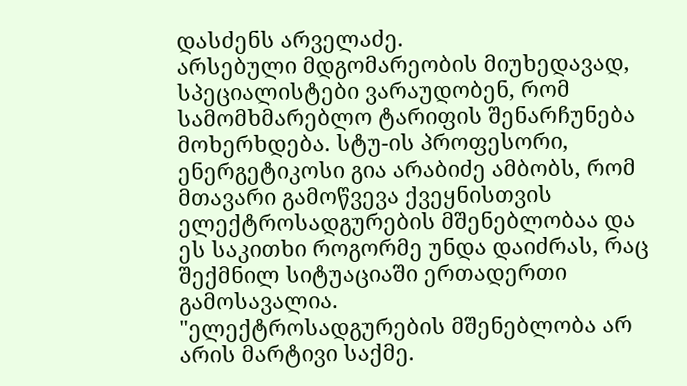დასძენს არველაძე.
არსებული მდგომარეობის მიუხედავად, სპეციალისტები ვარაუდობენ, რომ სამომხმარებლო ტარიფის შენარჩუნება მოხერხდება. სტუ-ის პროფესორი, ენერგეტიკოსი გია არაბიძე ამბობს, რომ მთავარი გამოწვევა ქვეყნისთვის ელექტროსადგურების მშენებლობაა და ეს საკითხი როგორმე უნდა დაიძრას, რაც შექმნილ სიტუაციაში ერთადერთი გამოსავალია.
"ელექტროსადგურების მშენებლობა არ არის მარტივი საქმე.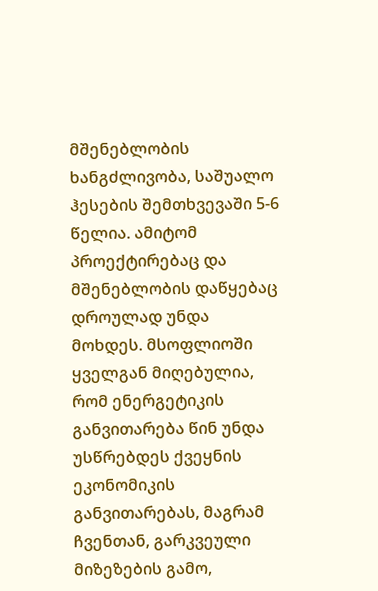მშენებლობის ხანგძლივობა, საშუალო ჰესების შემთხვევაში 5-6 წელია. ამიტომ პროექტირებაც და მშენებლობის დაწყებაც დროულად უნდა მოხდეს. მსოფლიოში ყველგან მიღებულია, რომ ენერგეტიკის განვითარება წინ უნდა უსწრებდეს ქვეყნის ეკონომიკის განვითარებას, მაგრამ ჩვენთან, გარკვეული მიზეზების გამო,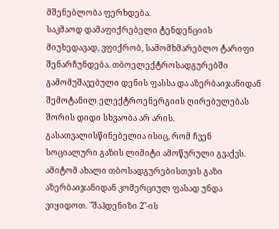მშენებლობა ფერხდება.
საკმაოდ დამაფიქრებელი ტენდენციის მიუხედავად, ვფიქრობ, სამომხმარებლო ტარიფი შენარჩუნდება. თბოელექტროსადგურებში გამომუშავებული დენის ფასსა და აზერბაიჯანიდან შემოტანილ ელექტროენერგიის ღირებულებას შორის დიდი სხვაობა არ არის.
გასათვალისწინებელია ისიც, რომ ჩვენ სოციალური გაზის ლიმიტი ამოწურული გვაქვს. ამიტომ ახალი თბოსადგურებისთვის გაზი აზერბაიჯანიდან კომერციულ ფასად უნდა ვიყიდოთ. "შაჰდენიზი 2"-ის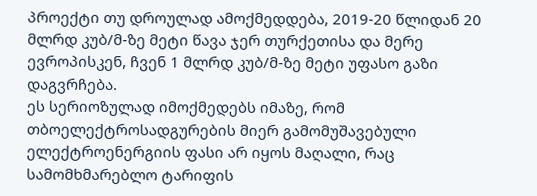პროექტი თუ დროულად ამოქმედდება, 2019-20 წლიდან 20 მლრდ კუბ/მ-ზე მეტი წავა ჯერ თურქეთისა და მერე ევროპისკენ, ჩვენ 1 მლრდ კუბ/მ-ზე მეტი უფასო გაზი დაგვრჩება.
ეს სერიოზულად იმოქმედებს იმაზე, რომ თბოელექტროსადგურების მიერ გამომუშავებული ელექტროენერგიის ფასი არ იყოს მაღალი, რაც სამომხმარებლო ტარიფის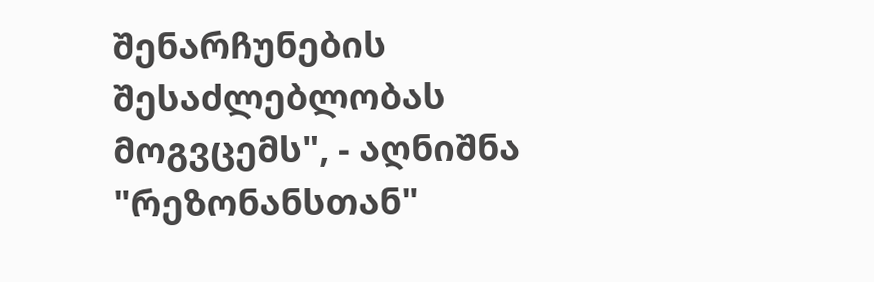შენარჩუნების შესაძლებლობას მოგვცემს", - აღნიშნა "რეზონანსთან"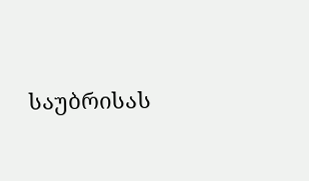საუბრისას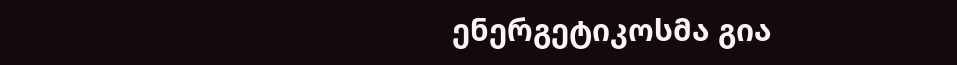ენერგეტიკოსმა გია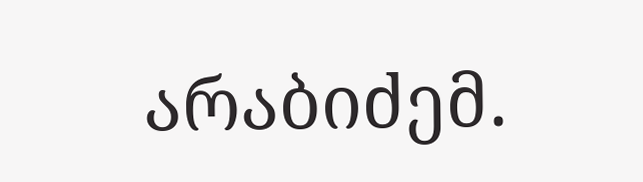არაბიძემ.